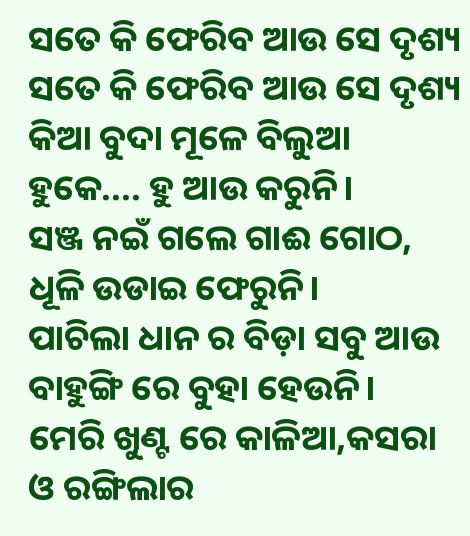ସତେ କି ଫେରିବ ଆଉ ସେ ଦୃଶ୍ୟ
ସତେ କି ଫେରିବ ଆଉ ସେ ଦୃଶ୍ୟ
କିଆ ବୁଦା ମୂଳେ ବିଲୁଆ ହୁକେ.... ହୁ ଆଉ କରୁନି।
ସଞ୍ଜ ନଇଁ ଗଲେ ଗାଈ ଗୋଠ, ଧୂଳି ଉଡାଇ ଫେରୁନି।
ପାଚିଲା ଧାନ ର ବିଡ଼ା ସବୁ ଆଉ ବାହୁଙ୍ଗି ରେ ବୁହା ହେଉନି।
ମେରି ଖୁଣ୍ଟ ରେ କାଳିଆ,କସରା ଓ ରଙ୍ଗିଲାର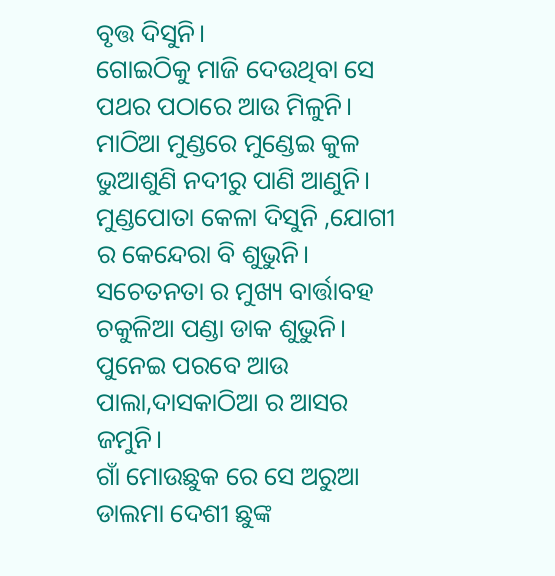ବୃତ୍ତ ଦିସୁନି।
ଗୋଇଠିକୁ ମାଜି ଦେଉଥିବା ସେ ପଥର ପଠାରେ ଆଉ ମିଳୁନି।
ମାଠିଆ ମୁଣ୍ଡରେ ମୁଣ୍ଡେଇ କୁଳ ଭୁଆଶୁଣି ନଦୀରୁ ପାଣି ଆଣୁନି।
ମୁଣ୍ଡପୋତା କେଳା ଦିସୁନି ,ଯୋଗୀ ର କେନ୍ଦେରା ବି ଶୁଭୁନି।
ସଚେତନତା ର ମୁଖ୍ୟ ବାର୍ତ୍ତାବହ ଚକୁଳିଆ ପଣ୍ଡା ଡାକ ଶୁଭୁନି।
ପୁନେଇ ପରବେ ଆଉ ପାଲା,ଦାସକାଠିଆ ର ଆସର ଜମୁନି।
ଗାଁ ମୋଉଛୁକ ରେ ସେ ଅରୁଆ ଡାଲମା ଦେଶୀ ଛୁଙ୍କ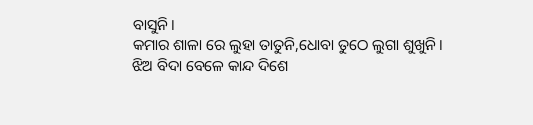ବାସୁନି।
କମାର ଶାଳା ରେ ଲୁହା ତାତୁନି,ଧୋବା ତୁଠେ ଲୁଗା ଶୁଖୁନି।
ଝିଅ ବିଦା ବେଳେ କାନ୍ଦ ଦିଶେ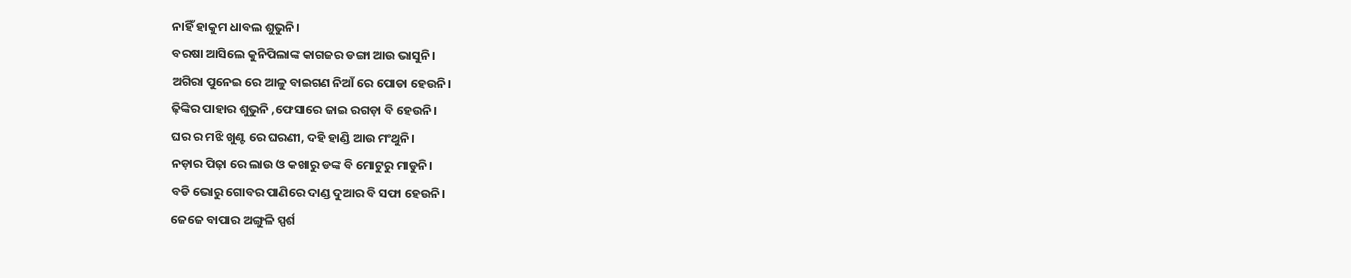ନାହିଁ ହାକୁମ ଧାବଲ ଶୁଭୁନି।
ବରଷା ଆସିଲେ କୁନିପିଲାଙ୍କ କାଗଜର ଡଙ୍ଗା ଆଉ ଭାସୁନି।
ଅଗିରା ପୁନେଇ ରେ ଆଳୁ ବାଇଗଣ ନିଆଁ ରେ ପୋଡା ହେଉନି।
ଢ଼ିଙ୍କିର ପାହାର ଶୁଭୁନି ,ଫେସାରେ ଜାଇ ରଗଡ଼ା ବି ହେଉନି।
ଘର ର ମଝି ଖୁଣ୍ଟ ରେ ଘରଣୀ, ଦହି ହାଣ୍ଡି ଆଉ ମଂଥୁନି।
ନଡ଼ାର ପିଢ଼ା ରେ ଲାଉ ଓ କଖାରୁ ଡଙ୍କ ବି ମୋଟୁରୁ ମାଡୁନି।
ବଡି ଭୋରୁ ଗୋବର ପାଣିରେ ଦାଣ୍ଡ ଦୁଆର ବି ସଫା ହେଉନି।
ଜେଜେ ବାପାର ଅଙ୍ଗୁଳି ସ୍ପର୍ଶ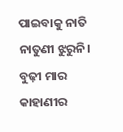ପାଇବାକୁ ନାତି ନାତୁଣୀ ଝୁରୁନି।
ବୁଢ଼ୀ ମାର କାହାଣୀର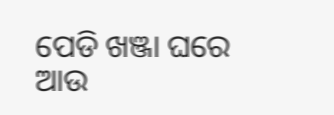ପେଡି ଖଞ୍ଜା ଘରେ ଆଉ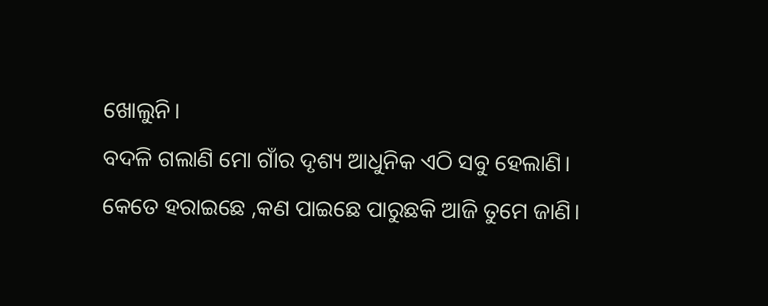ଖୋଲୁନି।
ବଦଳି ଗଲାଣି ମୋ ଗାଁର ଦୃଶ୍ୟ ଆଧୁନିକ ଏଠି ସବୁ ହେଲାଣି।
କେତେ ହରାଇଛେ ,କଣ ପାଇଛେ ପାରୁଛକି ଆଜି ତୁମେ ଜାଣି।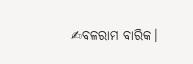✍ବଳରାମ ବାରିକ।